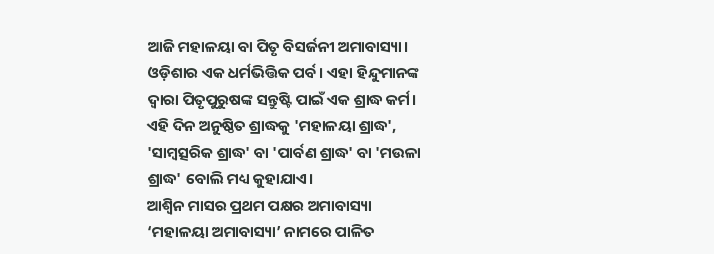ଆଜି ମହାଳୟା ବା ପିତୃ ବିସର୍ଜନୀ ଅମାବାସ୍ୟା। ଓଡ଼ିଶାର ଏକ ଧର୍ମଭିତ୍ତିକ ପର୍ବ। ଏହା ହିନ୍ଦୁମାନଙ୍କ ଦ୍ୱାରା ପିତୃପୁରୁଷଙ୍କ ସନ୍ତୁଷ୍ଟି ପାଇଁ ଏକ ଶ୍ରାଦ୍ଧ କର୍ମ। ଏହି ଦିନ ଅନୁଷ୍ଠିତ ଶ୍ରାଦ୍ଧକୁ 'ମହାଳୟା ଶ୍ରାଦ୍ଧ', 'ସାମ୍ବତ୍ସରିକ ଶ୍ରାଦ୍ଧ' ବା 'ପାର୍ବଣ ଶ୍ରାଦ୍ଧ' ବା 'ମଉଳା ଶ୍ରାଦ୍ଧ' ବୋଲି ମଧ୍ୟ କୁହାଯାଏ।
ଆଶ୍ୱିନ ମାସର ପ୍ରଥମ ପକ୍ଷର ଅମାବାସ୍ୟା ‘ମହାଳୟା ଅମାବାସ୍ୟା’ ନାମରେ ପାଳିତ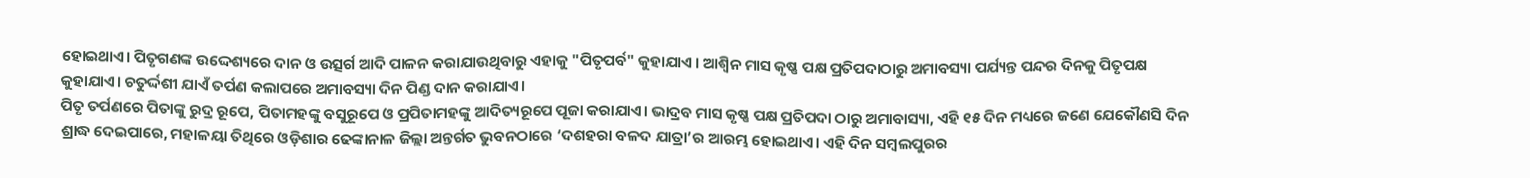ହୋଇଥାଏ। ପିତୃଗଣଙ୍କ ଉଦ୍ଦେଶ୍ୟରେ ଦାନ ଓ ଉତ୍ସର୍ଗ ଆଦି ପାଳନ କରାଯାଉଥିବାରୁ ଏହାକୁ "ପିତୃପର୍ବ" କୁହାଯାଏ । ଆଶ୍ୱିନ ମାସ କୃଷ୍ଣ ପକ୍ଷ ପ୍ରତିପଦାଠାରୁ ଅମାବସ୍ୟା ପର୍ଯ୍ୟନ୍ତ ପନ୍ଦର ଦିନକୁ ପିତୃପକ୍ଷ କୁହାଯାଏ। ଚତୁର୍ଦ୍ଦଶୀ ଯାଏଁ ତର୍ପଣ କଲାପରେ ଅମାବସ୍ୟା ଦିନ ପିଣ୍ଡ ଦାନ କରାଯାଏ।
ପିତୃ ତର୍ପଣରେ ପିତାଙ୍କୁ ରୁଦ୍ର ରୂପେ, ପିତାମହଙ୍କୁ ବସୁରୂପେ ଓ ପ୍ରପିତାମହଙ୍କୁ ଆଦିତ୍ୟରୂପେ ପୂଜା କରାଯାଏ। ଭାଦ୍ରବ ମାସ କୃଷ୍ଣ ପକ୍ଷ ପ୍ରତିପଦା ଠାରୁ ଅମାବାସ୍ୟା, ଏହି ୧୫ ଦିନ ମଧ୍ୟରେ ଜଣେ ଯେକୌଣସି ଦିନ ଶ୍ରାଦ୍ଧ ଦେଇପାରେ, ମହାଳୟା ତିଥିରେ ଓଡ଼ିଶାର ଢେଙ୍କାନାଳ ଜିଲ୍ଲା ଅନ୍ତର୍ଗତ ଭୁବନଠାରେ ‘ଦଶହରା ବଳଦ ଯାତ୍ରା’ର ଆରମ୍ଭ ହୋଇଥାଏ। ଏହି ଦିନ ସମ୍ବଲପୁରର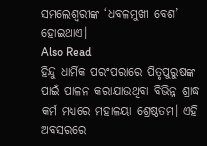ସମଲେଶ୍ୱରୀଙ୍କ ‘ଧବଳମୁଖୀ ବେଶ’ ହୋଇଥାଏ।
Also Read
ହିନ୍ଦୁ ଧାର୍ମିକ ପରଂପରାରେ ପିତୃପୁରୁଷଙ୍କ ପାଇଁ ପାଳନ କରାଯାଉଥିବା ବିଭିନ୍ନ ଶ୍ରାଦ୍ଧ କର୍ମ ମଧ୍ୟରେ ମହାଳୟା ଶ୍ରେଷ୍ଠତମ। ଏହି ଅବସରରେ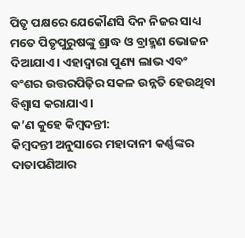ପିତୃ ପକ୍ଷରେ ଯେକୌଣସି ଦିନ ନିଜର ସାଧ୍ୟ ମତେ ପିତୃପୁରୁଷଙ୍କୁ ଶ୍ରାଦ୍ଧ ଓ ବ୍ରାହ୍ମଣ ଭୋଜନ ଦିଆଯାଏ। ଏହାଦ୍ୱାରା ପୁଣ୍ୟ ଲାଭ ଏବଂ ବଂଶର ଉତ୍ତରପିଢ଼ିର ସକଳ ଉନ୍ନତି ହେଉଥିବା ବିଶ୍ୱାସ କରାଯାଏ ।
କ’ଣ କୁହେ କିମ୍ବଦନ୍ତୀ:
କିମ୍ବଦନ୍ତୀ ଅନୁସାରେ ମହାଦାନୀ କର୍ଣ୍ଣଙ୍କର ଦାତାପଣିଆର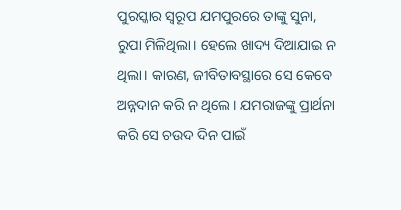ପୁରସ୍କାର ସ୍ୱରୂପ ଯମପୁରରେ ତାଙ୍କୁ ସୁନା, ରୁପା ମିଳିଥିଲା। ହେଲେ ଖାଦ୍ୟ ଦିଆଯାଇ ନ ଥିଲା। କାରଣ, ଜୀବିତାବସ୍ଥାରେ ସେ କେବେ ଅନ୍ନଦାନ କରି ନ ଥିଲେ। ଯମରାଜଙ୍କୁ ପ୍ରାର୍ଥନା କରି ସେ ଚଉଦ ଦିନ ପାଇଁ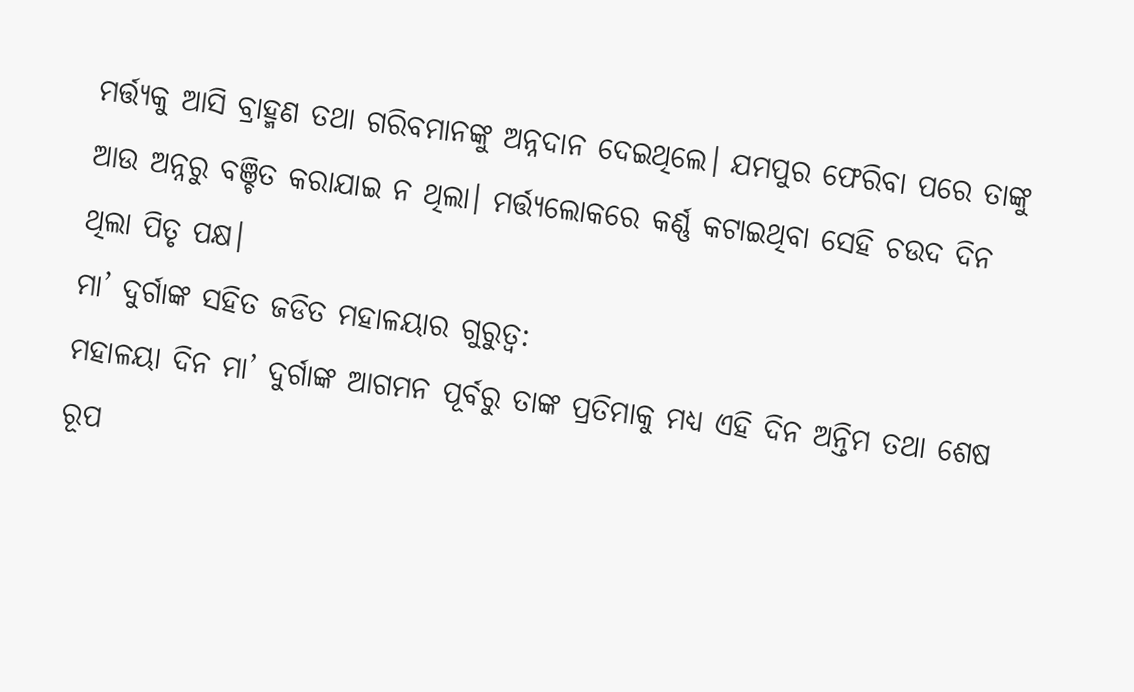ମର୍ତ୍ତ୍ୟକୁ ଆସି ବ୍ରାହ୍ମଣ ତଥା ଗରିବମାନଙ୍କୁ ଅନ୍ନଦାନ ଦେଇଥିଲେ। ଯମପୁର ଫେରିବା ପରେ ତାଙ୍କୁ ଆଉ ଅନ୍ନରୁ ବଞ୍ଚିତ କରାଯାଇ ନ ଥିଲା। ମର୍ତ୍ତ୍ୟଲୋକରେ କର୍ଣ୍ଣ କଟାଇଥିବା ସେହି ଚଉଦ ଦିନ ଥିଲା ପିତୃ ପକ୍ଷ।
ମା’ ଦୁର୍ଗାଙ୍କ ସହିତ ଜଡିତ ମହାଳୟାର ଗୁରୁତ୍ୱ:
ମହାଳୟା ଦିନ ମା’ ଦୁର୍ଗାଙ୍କ ଆଗମନ ପୂର୍ବରୁ ତାଙ୍କ ପ୍ରତିମାକୁ ମଧ୍ୟ ଏହି ଦିନ ଅନ୍ତିମ ତଥା ଶେଷ ରୂପ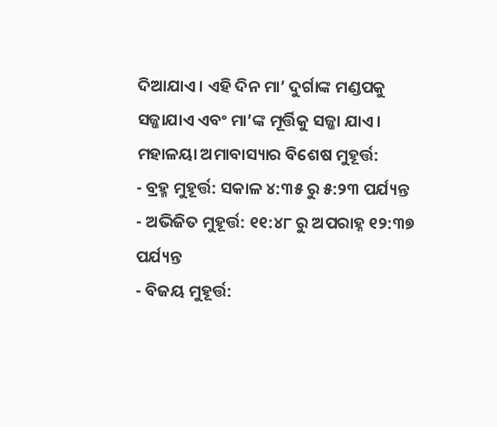ଦିଆଯାଏ। ଏହି ଦିନ ମା’ ଦୁର୍ଗାଙ୍କ ମଣ୍ଡପକୁ ସଜ୍ଜାଯାଏ ଏବଂ ମା’ଙ୍କ ମୂର୍ତ୍ତିକୁ ସଜ୍ଜା ଯାଏ।
ମହାଳୟା ଅମାବାସ୍ୟାର ବିଶେଷ ମୁହୂର୍ତ୍ତ:
- ବ୍ରହ୍ମ ମୁହୂର୍ତ୍ତ: ସକାଳ ୪:୩୫ ରୁ ୫:୨୩ ପର୍ଯ୍ୟନ୍ତ
- ଅଭିଜିତ ମୁହୂର୍ତ୍ତ: ୧୧:୪୮ ରୁ ଅପରାହ୍ନ ୧୨:୩୭ ପର୍ଯ୍ୟନ୍ତ
- ବିଜୟ ମୁହୂର୍ତ୍ତ: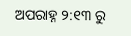ଅପରାହ୍ନ ୨:୧୩ ରୁ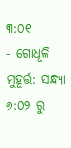୩:୦୧
- ଗୋଧୂଳି ମୁହୂର୍ତ୍ତ: ସନ୍ଧ୍ୟା ୬:୦୨ ରୁ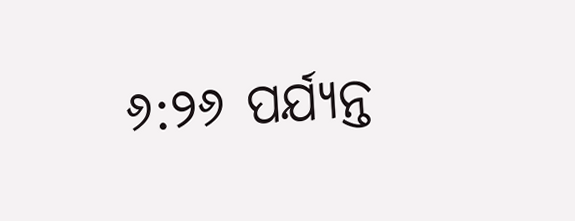୬:୨୬ ପର୍ଯ୍ୟନ୍ତ